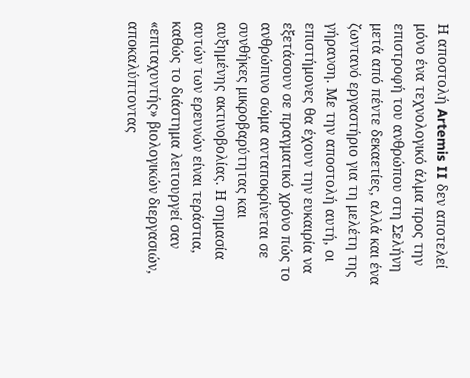Η αποστολή Artemis II δεν αποτελεί μόνο ένα τεχνολογικό άλμα προς την επιστροφή του ανθρώπου στη Σελήνη μετά από πέντε δεκαετίες, αλλά και ένα ζωντανό εργαστήριο για τη μελέτη της γήρανση. Με την αποστολή αυτή, οι επιστήμονες θα έχουν την ευκαιρία να εξετάσουν σε πραγματικό χρόνο πώς το ανθρώπινο σώμα ανταποκρίνεται σε συνθήκες μικροβαρύτητας και αυξημένης ακτινοβολίας. Η σημασία αυτών των ερευνών είναι τεράστια, καθώς το διάστημα λειτουργεί σαν «επιταχυντής» βιολογικών διεργασιών, αποκαλύπτοντας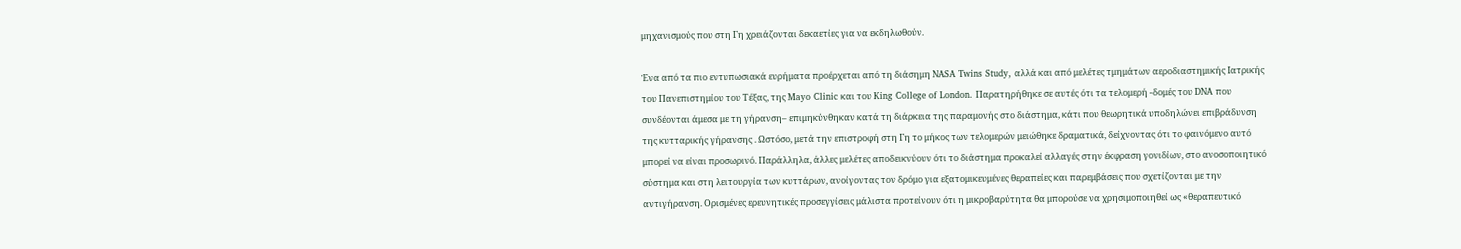μηχανισμούς που στη Γη χρειάζονται δεκαετίες για να εκδηλωθούν.

Ένα από τα πιο εντυπωσιακά ευρήματα προέρχεται από τη διάσημη NASA Twins Study, αλλά και από μελέτες τμημάτων αεροδιαστημικής Ιατρικής του Πανεπιστημίου του Τέξας, της Mayo Clinic και του King College of London. Παρατηρήθηκε σε αυτές ότι τα τελομερή -δομές του DNA που συνδέονται άμεσα με τη γήρανση– επιμηκύνθηκαν κατά τη διάρκεια της παραμονής στο διάστημα, κάτι που θεωρητικά υποδηλώνει επιβράδυνση της κυτταρικής γήρανσης . Ωστόσο, μετά την επιστροφή στη Γη το μήκος των τελομερών μειώθηκε δραματικά, δείχνοντας ότι το φαινόμενο αυτό μπορεί να είναι προσωρινό. Παράλληλα, άλλες μελέτες αποδεικνύουν ότι το διάστημα προκαλεί αλλαγές στην έκφραση γονιδίων, στο ανοσοποιητικό σύστημα και στη λειτουργία των κυττάρων, ανοίγοντας τον δρόμο για εξατομικευμένες θεραπείες και παρεμβάσεις που σχετίζονται με την αντιγήρανση. Ορισμένες ερευνητικές προσεγγίσεις μάλιστα προτείνουν ότι η μικροβαρύτητα θα μπορούσε να χρησιμοποιηθεί ως «θεραπευτικό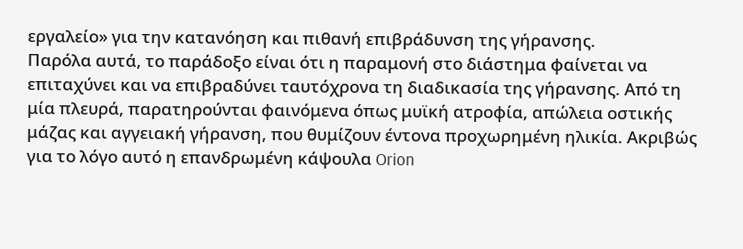εργαλείο» για την κατανόηση και πιθανή επιβράδυνση της γήρανσης.
Παρόλα αυτά, το παράδοξο είναι ότι η παραμονή στο διάστημα φαίνεται να επιταχύνει και να επιβραδύνει ταυτόχρονα τη διαδικασία της γήρανσης. Από τη μία πλευρά, παρατηρούνται φαινόμενα όπως μυϊκή ατροφία, απώλεια οστικής μάζας και αγγειακή γήρανση, που θυμίζουν έντονα προχωρημένη ηλικία. Ακριβώς για το λόγο αυτό η επανδρωμένη κάψουλα Orion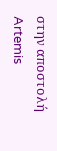στην αποστολή Artemis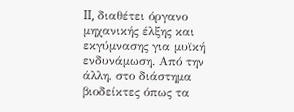II, διαθέτει όργανο μηχανικής έλξης και εκγύμνασης για μυϊκή ενδυνάμωση. Από την άλλη, στο διάστημα βιοδείκτες όπως τα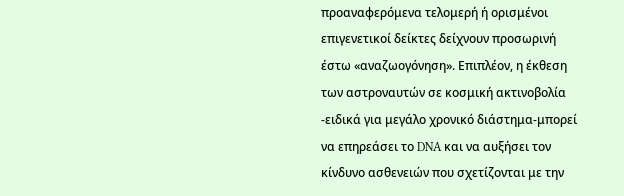προαναφερόμενα τελομερή ή ορισμένοι επιγενετικοί δείκτες δείχνουν προσωρινή έστω «αναζωογόνηση». Επιπλέον, η έκθεση των αστροναυτών σε κοσμική ακτινοβολία -ειδικά για μεγάλο χρονικό διάστημα-μπορεί να επηρεάσει το DNA και να αυξήσει τον κίνδυνο ασθενειών που σχετίζονται με την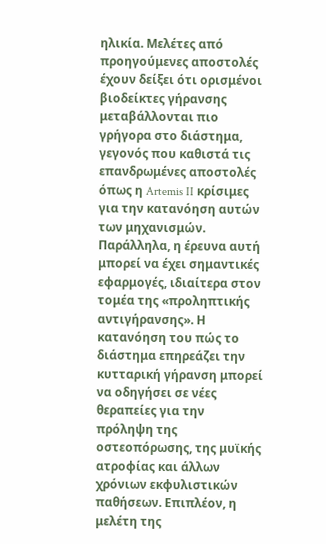ηλικία. Μελέτες από προηγούμενες αποστολές έχουν δείξει ότι ορισμένοι βιοδείκτες γήρανσης μεταβάλλονται πιο γρήγορα στο διάστημα, γεγονός που καθιστά τις επανδρωμένες αποστολές όπως η Artemis II κρίσιμες για την κατανόηση αυτών των μηχανισμών.
Παράλληλα, η έρευνα αυτή μπορεί να έχει σημαντικές εφαρμογές, ιδιαίτερα στον τομέα της «προληπτικής αντιγήρανσης». Η κατανόηση του πώς το διάστημα επηρεάζει την κυτταρική γήρανση μπορεί να οδηγήσει σε νέες θεραπείες για την πρόληψη της οστεοπόρωσης, της μυϊκής ατροφίας και άλλων χρόνιων εκφυλιστικών παθήσεων. Επιπλέον, η μελέτη της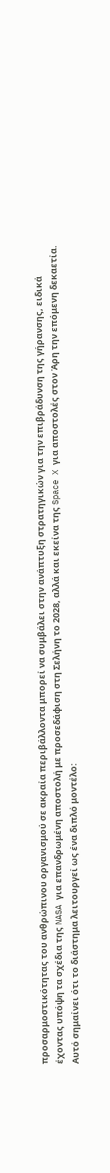προσαρμοστικότητας του ανθρώπινου οργανισμού σε ακραία περιβάλλοντα μπορεί να συμβάλει στην ανάπτυξη στρατηγικών για την επιβράδυνση της γήρανσης, ειδικά έχοντας υπόψη τα σχέδια της NASA για επανδρωμένη αποστολή με προσεδάφιση στη Σελήνη το 2028, αλλά και εκείνα της Space X για αποστολές στον Άρη την επόμενη δεκαετία.
Αυτό σημαίνει ότι το διάστημα λειτουργεί ως ένα διπλό μοντέλο: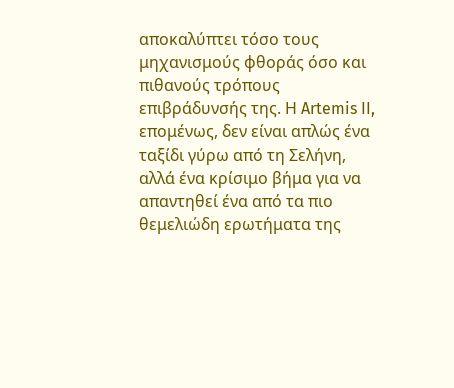αποκαλύπτει τόσο τους μηχανισμούς φθοράς όσο και πιθανούς τρόπους επιβράδυνσής της. Η Artemis II, επομένως, δεν είναι απλώς ένα ταξίδι γύρω από τη Σελήνη, αλλά ένα κρίσιμο βήμα για να απαντηθεί ένα από τα πιο θεμελιώδη ερωτήματα της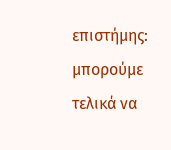επιστήμης: μπορούμε τελικά να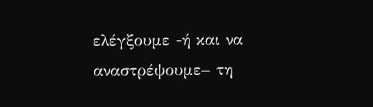ελέγξουμε -ή και να αναστρέψουμε– τη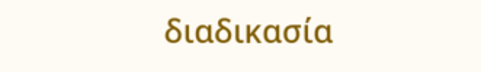διαδικασία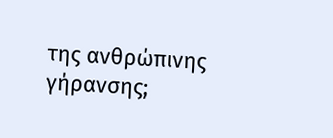της ανθρώπινης γήρανσης;